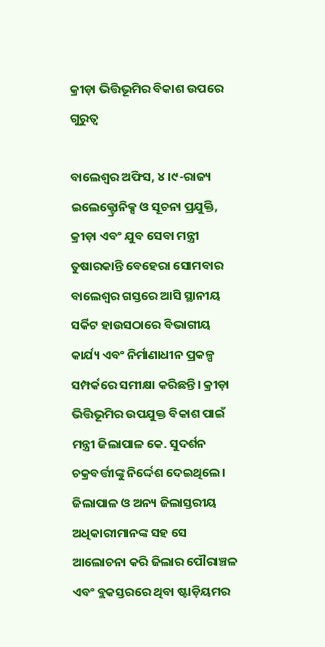କ୍ରୀଡ଼ା ଭିତ୍ତିଭୂମିର ବିକାଶ ଉପରେ ଗୁରୁତ୍ୱ

ବାଲେଶ୍ୱର ଅଫିସ, ୪।୯-ରାଜ୍ୟ ଇଲେକ୍ଟ୍ରୋନିକ୍ସ ଓ ସୂଚନା ପ୍ରଯୁକ୍ତି, କ୍ରୀଡ଼ା ଏବଂ ଯୁବ ସେବା ମନ୍ତ୍ରୀ ତୁଷାରକାନ୍ତି ବେହେରା ସୋମବାର ବାଲେଶ୍ୱର ଗସ୍ତରେ ଆସି ସ୍ଥାନୀୟ ସର୍କିଟ ହାଉସଠାରେ ବିଭାଗୀୟ କାର୍ଯ୍ୟ ଏବଂ ନିର୍ମାଣାଧୀନ ପ୍ରକଳ୍ପ ସମ୍ପର୍କରେ ସମୀକ୍ଷା କରିଛନ୍ତି। କ୍ରୀଡ଼ା ଭିତ୍ତିଭୂମିର ଉପଯୁକ୍ତ ବିକାଶ ପାଇଁ ମନ୍ତ୍ରୀ ଜିଲାପାଳ କେ. ସୁଦର୍ଶନ ଚକ୍ରବର୍ତ୍ତୀଙ୍କୁ ନିର୍ଦ୍ଦେଶ ଦେଇଥିଲେ। ଜିଲାପାଳ ଓ ଅନ୍ୟ ଜିଲାସ୍ତରୀୟ ଅଧିକାରୀମାନଙ୍କ ସହ ସେ ଆଲୋଚନା କରି ଜିଲାର ପୌରାଞ୍ଚଳ ଏବଂ ବ୍ଲକସ୍ତରରେ ଥିବା ଷ୍ଟାଡ଼ିୟମର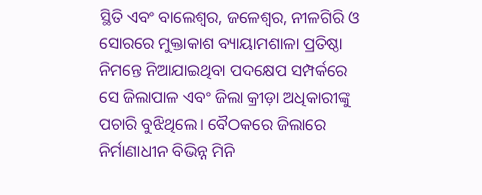ସ୍ଥିତି ଏବଂ ବାଲେଶ୍ୱର, ଜଳେଶ୍ୱର, ନୀଳଗିରି ଓ ସୋରରେ ମୁକ୍ତାକାଶ ବ୍ୟାୟାମଶାଳା ପ୍ରତିଷ୍ଠା ନିମନ୍ତେ ନିଆଯାଇଥିବା ପଦକ୍ଷେପ ସମ୍ପର୍କରେ ସେ ଜିଲାପାଳ ଏବଂ ଜିଲା କ୍ରୀଡ଼ା ଅଧିକାରୀଙ୍କୁ ପଚାରି ବୁଝିଥିଲେ। ବୈଠକରେ ଜିଲାରେ ନିର୍ମାଣାଧୀନ ବିଭିନ୍ନ ମିନି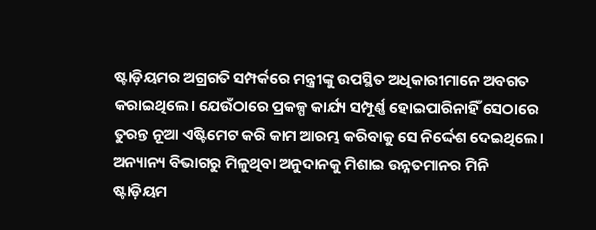ଷ୍ଟାଡ଼ିୟମର ଅଗ୍ରଗତି ସମ୍ପର୍କରେ ମନ୍ତ୍ରୀଙ୍କୁ ଉପସ୍ଥିତ ଅଧିକାରୀମାନେ ଅବଗତ କରାଇଥିଲେ। ଯେଉଁଠାରେ ପ୍ରକଳ୍ପ କାର୍ଯ୍ୟ ସମ୍ପୂର୍ଣ୍ଣ ହୋଇପାରିନାହିଁ ସେଠାରେ ତୁରନ୍ତ ନୂଆ ଏଷ୍ଟିମେଟ କରି କାମ ଆରମ୍ଭ କରିବାକୁ ସେ ନିର୍ଦ୍ଦେଶ ଦେଇଥିଲେ। ଅନ୍ୟାନ୍ୟ ବିଭାଗରୁ ମିଳୁଥିବା ଅନୁଦାନକୁ ମିଶାଇ ଉନ୍ନତମାନର ମିନି ଷ୍ଟାଡ଼ିୟମ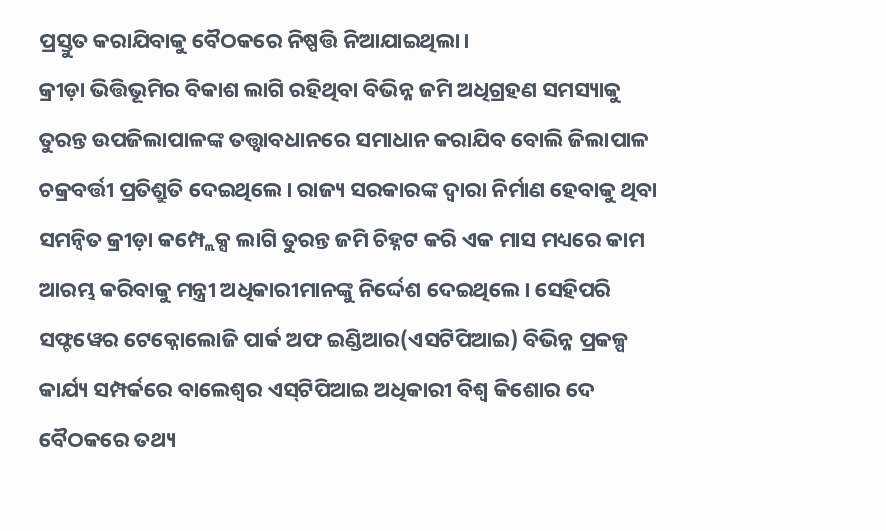ପ୍ରସ୍ତୁତ କରାଯିବାକୁ ବୈଠକରେ ନିଷ୍ପତ୍ତି ନିଆଯାଇଥିଲା।
କ୍ରୀଡ଼ା ଭିତ୍ତିଭୂମିର ବିକାଶ ଲାଗି ରହିଥିବା ବିଭିନ୍ନ ଜମି ଅଧିଗ୍ରହଣ ସମସ୍ୟାକୁ ତୁରନ୍ତ ଉପଜିଲାପାଳଙ୍କ ତତ୍ତ୍ୱାବଧାନରେ ସମାଧାନ କରାଯିବ ବୋଲି ଜିଲାପାଳ ଚକ୍ରବର୍ତ୍ତୀ ପ୍ରତିଶ୍ରୁତି ଦେଇଥିଲେ। ରାଜ୍ୟ ସରକାରଙ୍କ ଦ୍ୱାରା ନିର୍ମାଣ ହେବାକୁ ଥିବା ସମନ୍ବିତ କ୍ରୀଡ଼ା କମ୍ପ୍ଲେକ୍ସ ଲାଗି ତୁରନ୍ତ ଜମି ଚିହ୍ନଟ କରି ଏକ ମାସ ମଧ୍ୟରେ କାମ ଆରମ୍ଭ କରିବାକୁ ମନ୍ତ୍ରୀ ଅଧିକାରୀମାନଙ୍କୁ ନିର୍ଦ୍ଦେଶ ଦେଇଥିଲେ। ସେହିପରି ସଫ୍ଟୱେର ଟେକ୍ନୋଲୋଜି ପାର୍କ ଅଫ ଇଣ୍ଡିଆର(ଏସଟିପିଆଇ) ବିଭିନ୍ନ ପ୍ରକଳ୍ପ କାର୍ଯ୍ୟ ସମ୍ପର୍କରେ ବାଲେଶ୍ୱର ଏସ୍‌ଟିପିଆଇ ଅଧିକାରୀ ବିଶ୍ୱ କିଶୋର ଦେ ବୈଠକରେ ତଥ୍ୟ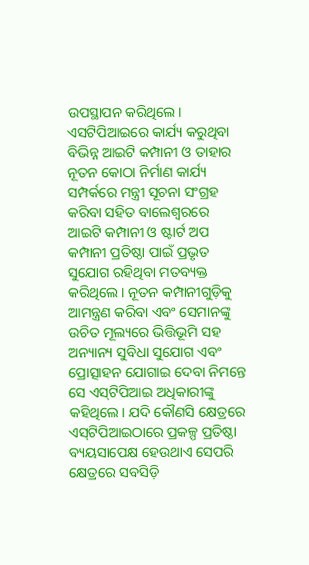ଉପସ୍ଥାପନ କରିଥିଲେ। ଏସଟିପିଆଇରେ କାର୍ଯ୍ୟ କରୁଥିବା ବିଭିନ୍ନ ଆଇଟି କମ୍ପାନୀ ଓ ତାହାର ନୂତନ କୋଠା ନିର୍ମାଣ କାର୍ଯ୍ୟ ସମ୍ପର୍କରେ ମନ୍ତ୍ରୀ ସୂଚନା ସଂଗ୍ରହ କରିବା ସହିତ ବାଲେଶ୍ୱରରେ ଆଇଟି କମ୍ପାନୀ ଓ ଷ୍ଟାର୍ଟ ଅପ କମ୍ପାନୀ ପ୍ରତିଷ୍ଠା ପାଇଁ ପ୍ରଭୃତ ସୁଯୋଗ ରହିଥିବା ମତବ୍ୟକ୍ତ କରିଥିଲେ। ନୂତନ କମ୍ପାନୀଗୁଡ଼ିକୁ ଆମନ୍ତ୍ରଣ କରିବା ଏବଂ ସେମାନଙ୍କୁ ଉଚିତ ମୂଲ୍ୟରେ ଭିତ୍ତିଭୂମି ସହ ଅନ୍ୟାନ୍ୟ ସୁବିଧା ସୁଯୋଗ ଏବଂ ପ୍ରୋତ୍ସାହନ ଯୋଗାଇ ଦେବା ନିମନ୍ତେ ସେ ଏସ୍‌ଟିପିଆଇ ଅଧିକାରୀଙ୍କୁ କହିଥିଲେ। ଯଦି କୌଣସି କ୍ଷେତ୍ରରେ ଏସ୍‌ଟିପିଆଇଠାରେ ପ୍ରକଳ୍ପ ପ୍ରତିଷ୍ଠା ବ୍ୟୟସାପେକ୍ଷ ହେଉଥାଏ ସେପରି କ୍ଷେତ୍ରରେ ସବସିଡ଼ି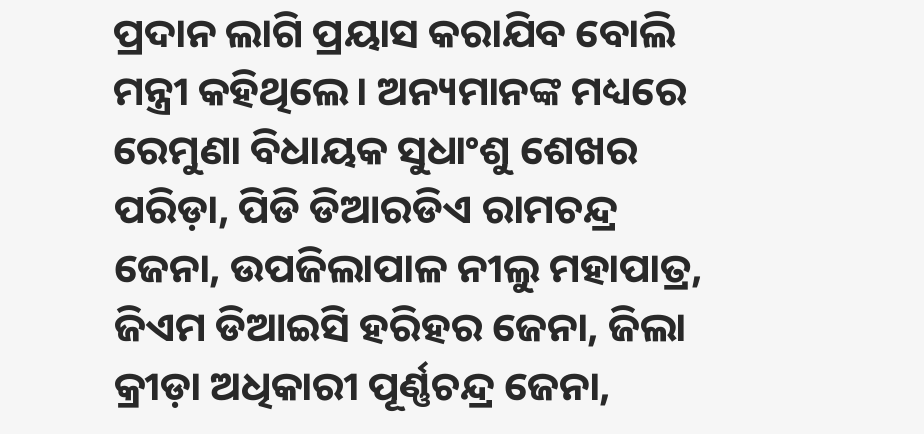ପ୍ରଦାନ ଲାଗି ପ୍ରୟାସ କରାଯିବ ବୋଲି ମନ୍ତ୍ରୀ କହିଥିଲେ। ଅନ୍ୟମାନଙ୍କ ମଧ୍ୟରେ ରେମୁଣା ବିଧାୟକ ସୁଧାଂଶୁ ଶେଖର ପରିଡ଼ା, ପିଡି ଡିଆରଡିଏ ରାମଚନ୍ଦ୍ର ଜେନା, ଉପଜିଲାପାଳ ନୀଲୁ ମହାପାତ୍ର, ଜିଏମ ଡିଆଇସି ହରିହର ଜେନା, ଜିଲା କ୍ରୀଡ଼ା ଅଧିକାରୀ ପୂର୍ଣ୍ଣଚନ୍ଦ୍ର ଜେନା,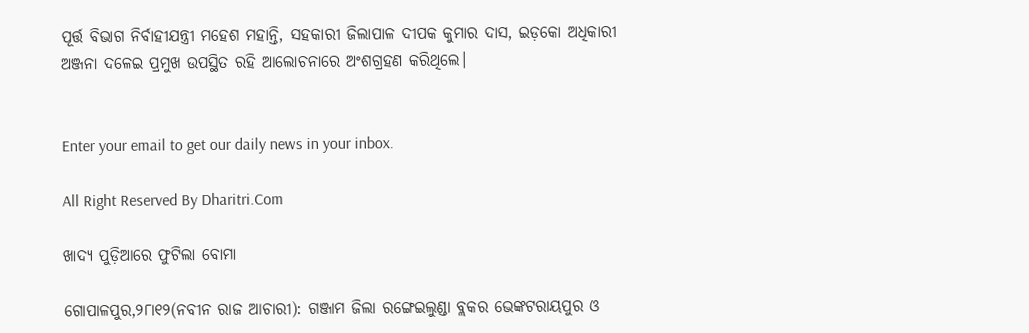ପୂର୍ତ୍ତ ବିଭାଗ ନିର୍ବାହୀଯନ୍ତ୍ରୀ ମହେଶ ମହାନ୍ତି, ସହକାରୀ ଜିଲାପାଳ ଦୀପକ କୁମାର ଦାସ, ଇଡ଼କୋ ଅଧିକାରୀ ଅଞ୍ଜନା ଦଳେଇ ପ୍ରମୁଖ ଉପସ୍ଥିତ ରହି ଆଲୋଚନାରେ ଅଂଶଗ୍ରହଣ କରିଥିଲେ।


Enter your email to get our daily news in your inbox.

All Right Reserved By Dharitri.Com

ଖାଦ୍ୟ ପୁଡ଼ିଆରେ ଫୁଟିଲା ବୋମା

ଗୋପାଳପୁର,୨୮ା୧୨(ନବୀନ ରାଜ ଆଚାରୀ): ଗଞ୍ଜାମ ଜିଲା ରଙ୍ଗେଇଲୁଣ୍ଡା ବ୍ଲକର ଭେଙ୍କଟରାୟପୁର ଓ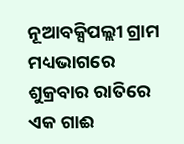ନୂଆବକ୍ସିପଲ୍ଲୀ ଗ୍ରାମ ମଧ୍ୟଭାଗରେ ଶୁକ୍ରବାର ରାତିରେ ଏକ ଗାଈ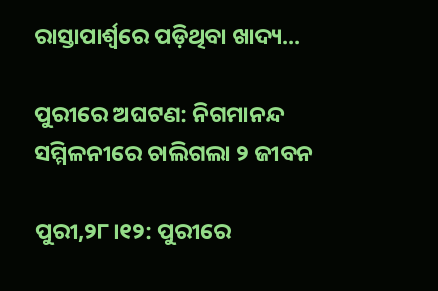ରାସ୍ତାପାର୍ଶ୍ୱରେ ପଡ଼ିଥିବା ଖାଦ୍ୟ...

ପୁରୀରେ ଅଘଟଣ: ନିଗମାନନ୍ଦ ସମ୍ମିଳନୀରେ ଚାଲିଗଲା ୨ ଜୀବନ

ପୁରୀ,୨୮।୧୨: ପୁରୀରେ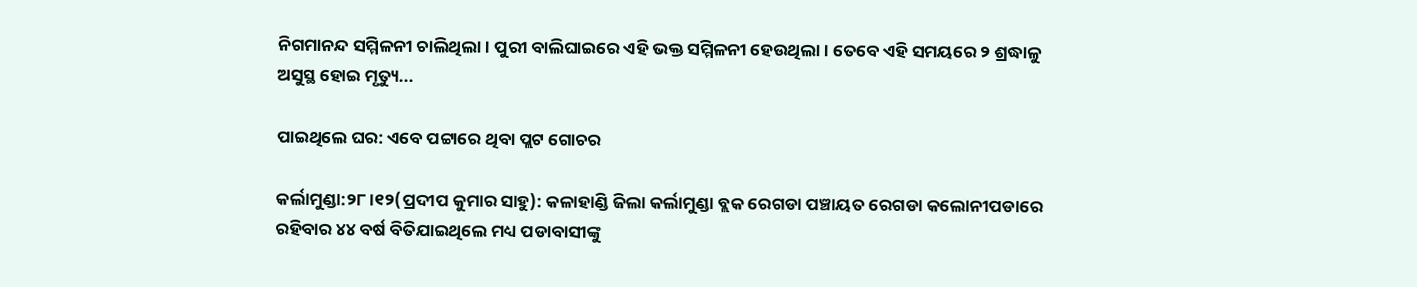ନିଗମାନନ୍ଦ ସମ୍ମିଳନୀ ଚାଲିଥିଲା। ପୁରୀ ବାଲିଘାଇରେ ଏହି ଭକ୍ତ ସମ୍ମିଳନୀ ହେଉଥିଲା। ତେବେ ଏହି ସମୟରେ ୨ ଶ୍ରଦ୍ଧାଳୁ ଅସୁସ୍ଥ ହୋଇ ମୃତ୍ୟୁ...

ପାଇଥିଲେ ଘର: ଏବେ ପଟ୍ଟାରେ ଥିବା ପ୍ଲଟ ଗୋଚର

କର୍ଲାମୁଣ୍ଡା:୨୮।୧୨(ପ୍ରଦୀପ କୁମାର ସାହୁ): କଳାହାଣ୍ଡି ଜିଲା କର୍ଲାମୁଣ୍ଡା ବ୍ଲକ ରେଗଡା ପଞ୍ଚାୟତ ରେଗଡା କଲୋନୀପଡାରେ ରହିବାର ୪୪ ବର୍ଷ ବିତିଯାଇଥିଲେ ମଧ୍ୟ ପଡାବାସୀଙ୍କୁ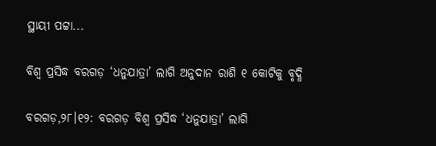ସ୍ଥାୟୀ ପଟ୍ଟା...

ବିଶ୍ୱ ପ୍ରସିଦ୍ଧ ବରଗଡ଼ ‘ଧନୁଯାତ୍ରା’ ଲାଗି ଅନୁଦାନ ରାଶି ୧ କୋଟିକୁ ବୃଦ୍ଧି

ବରଗଡ଼,୨୮।୧୨: ବରଗଡ଼ ବିଶ୍ୱ ପ୍ରସିଦ୍ଧ ‘ଧନୁଯାତ୍ରା’ ଲାଗି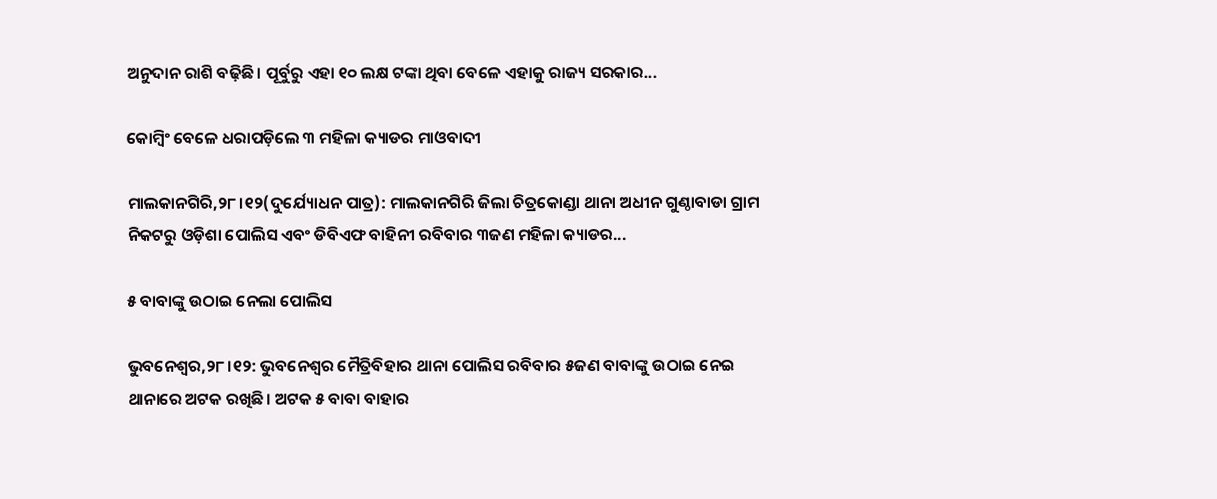ଅନୁଦାନ ରାଶି ବଢ଼ିଛି। ପୂର୍ବୁରୁ ଏହା ୧୦ ଲକ୍ଷ ଟଙ୍କା ଥିବା ବେଳେ ଏହାକୁ ରାଜ୍ୟ ସରକାର...

କୋମ୍ବିଂ ବେଳେ ଧରାପଡ଼ିଲେ ୩ ମହିଳା କ୍ୟାଡର ମାଓବାଦୀ

ମାଲକାନଗିରି,୨୮।୧୨(ଦୁର୍ଯ୍ୟୋଧନ ପାତ୍ର): ମାଲକାନଗିରି ଜିଲା ଚିତ୍ରକୋଣ୍ଡା ଥାନା ଅଧୀନ ଗୁଣ୍ଠାବାଡା ଗ୍ରାମ ନିକଟରୁ ଓଡ଼ିଶା ପୋଲିସ ଏବଂ ଡିବିଏଫ ବାହିନୀ ରବିବାର ୩ଜଣ ମହିଳା କ୍ୟାଡର...

୫ ବାବାଙ୍କୁ ଉଠାଇ ନେଲା ପୋଲିସ

ଭୁବନେଶ୍ବର,୨୮।୧୨: ଭୁବନେଶ୍ବର ମୈତ୍ରିବିହାର ଥାନା ପୋଲିସ ରବିବାର ୫ଜଣ ବାବାଙ୍କୁ ଉଠାଇ ନେଇ ଥାନାରେ ଅଟକ ରଖିଛି। ଅଟକ ୫ ବାବା ବାହାର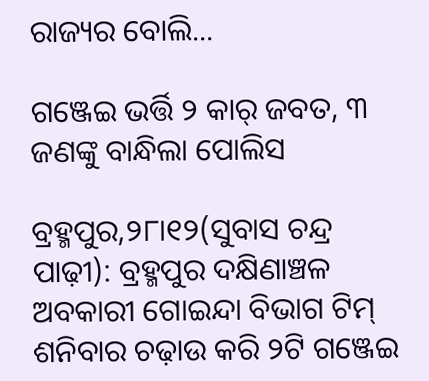ରାଜ୍ୟର ବୋଲି...

ଗଞ୍ଜେଇ ଭର୍ତ୍ତି ୨ କାର୍‌ ଜବତ, ୩ ଜଣଙ୍କୁ ବାନ୍ଧିଲା ପୋଲିସ

ବ୍ରହ୍ମପୁର,୨୮ା୧୨(ସୁବାସ ଚନ୍ଦ୍ର ପାଢ଼ୀ): ବ୍ରହ୍ମପୁର ଦକ୍ଷିଣାଞ୍ଚଳ ଅବକାରୀ ଗୋଇନ୍ଦା ବିଭାଗ ଟିମ୍‌ ଶନିବାର ଚଢ଼ାଉ କରି ୨ଟି ଗଞ୍ଜେଇ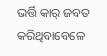ଭର୍ତ୍ତି କାର୍‌ ଜବତ କରିଥିବାବେଳେ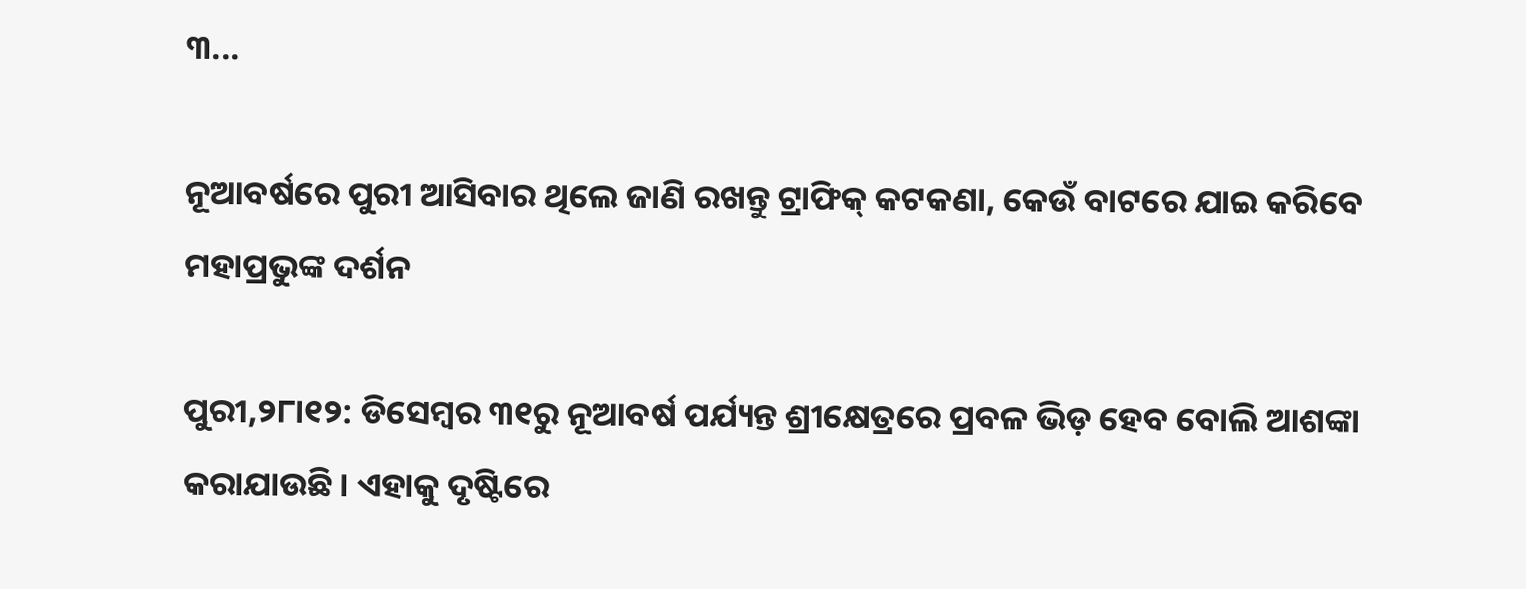୩...

ନୂଆବର୍ଷରେ ପୁରୀ ଆସିବାର ଥିଲେ ଜାଣି ରଖନ୍ତୁ ଟ୍ରାଫିକ୍‌ କଟକଣା, କେଉଁ ବାଟରେ ଯାଇ କରିବେ ମହାପ୍ରଭୁଙ୍କ ଦର୍ଶନ

ପୁରୀ,୨୮ା୧୨: ଡିସେମ୍ବର ୩୧ରୁ ନୂଆବର୍ଷ ପର୍ଯ୍ୟନ୍ତ ଶ୍ରୀକ୍ଷେତ୍ରରେ ପ୍ରବଳ ଭିଡ଼ ହେବ ବୋଲି ଆଶଙ୍କା କରାଯାଉଛି। ଏହାକୁ ଦୃଷ୍ଟିରେ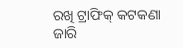ରଖି ଟ୍ରାଫିକ୍‌ କଟକଣା ଜାରି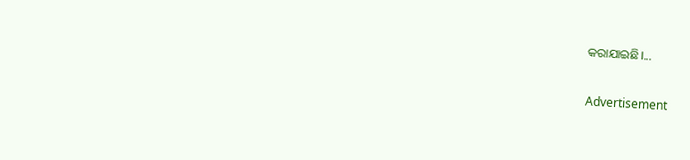କରାଯାଇଛି।...

Advertisement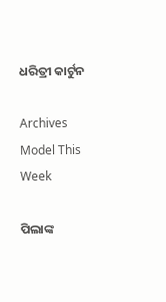ଧରିତ୍ରୀ କାର୍ଟୁନ

Archives
Model This Week

ପିଲାଙ୍କ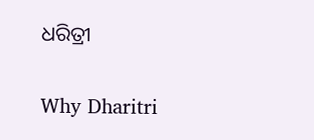ଧରିତ୍ରୀ

Why Dharitri